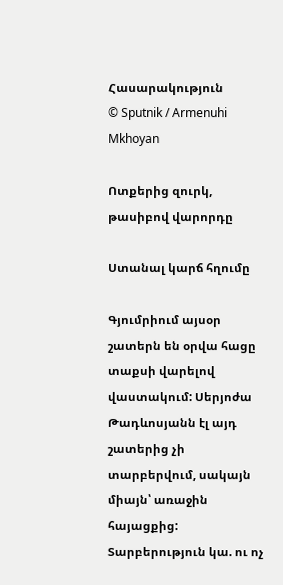Հասարակություն
© Sputnik / Armenuhi Mkhoyan

Ոտքերից զուրկ, թասիբով վարորդը

Ստանալ կարճ հղումը

Գյումրիում այսօր շատերն են օրվա հացը տաքսի վարելով վաստակում: Սերյոժա Թադևոսյանն էլ այդ շատերից չի տարբերվում, սակայն միայն՝ առաջին հայացքից: Տարբերություն կա. ու ոչ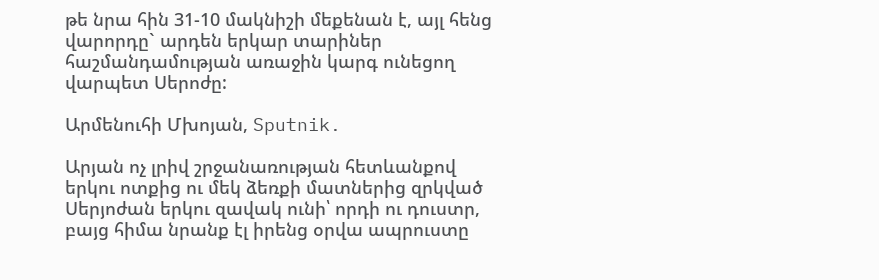թե նրա հին 31-10 մակնիշի մեքենան է, այլ հենց վարորդը` արդեն երկար տարիներ հաշմանդամության առաջին կարգ ունեցող վարպետ Սերոժը:

Արմենուհի Մխոյան, Sputnik.

Արյան ոչ լրիվ շրջանառության հետևանքով երկու ոտքից ու մեկ ձեռքի մատներից զրկված Սերյոժան երկու զավակ ունի՝ որդի ու դուստր, բայց հիմա նրանք էլ իրենց օրվա ապրուստը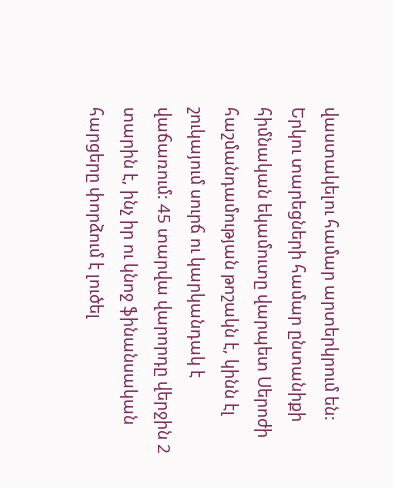վաստակելու համար արտերկրում են: Երկու տարեցների համար ընտանիքի հիմնական եկամուտը վարպետ Սերոժի հաշմանդամության թոշակն է, կինն էլ շուկայում սուրճ ու կարկանդակ է վաճառում: 45 տարվա վարորդը վերջին 2 տարին է, ինչ իր ու կնոջ ֆինանսական հարցերը փորձում է լուծել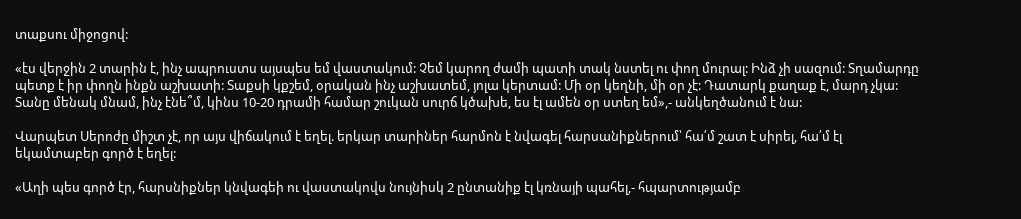տաքսու միջոցով:

«էս վերջին 2 տարին է, ինչ ապրուստս այսպես եմ վաստակում: Չեմ կարող ժամի պատի տակ նստել ու փող մուրալ: Ինձ չի սազում: Տղամարդը պետք է իր փողն ինքն աշխատի: Տաքսի կքշեմ, օրական ինչ աշխատեմ, յոլա կերտամ: Մի օր կեղնի, մի օր չէ: Դատարկ քաղաք է, մարդ չկա: Տանը մենակ մնամ, ինչ էնե՞մ, կինս 10-20 դրամի համար շուկան սուրճ կծախե, ես էլ ամեն օր ստեղ եմ»,- անկեղծանում է նա:

Վարպետ Սերոժը միշտ չէ, որ այս վիճակում է եղել. երկար տարիներ հարմոն է նվագել հարսանիքներում՝ հա՛մ շատ է սիրել, հա՛մ էլ եկամտաբեր գործ է եղել:

«Աղի պես գործ էր, հարսնիքներ կնվագեի ու վաստակովս նույնիսկ 2 ընտանիք էլ կռնայի պահել,- հպարտությամբ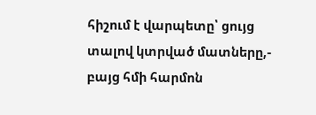հիշում է վարպետը՝ ցույց տալով կտրված մատները,- բայց հմի հարմոն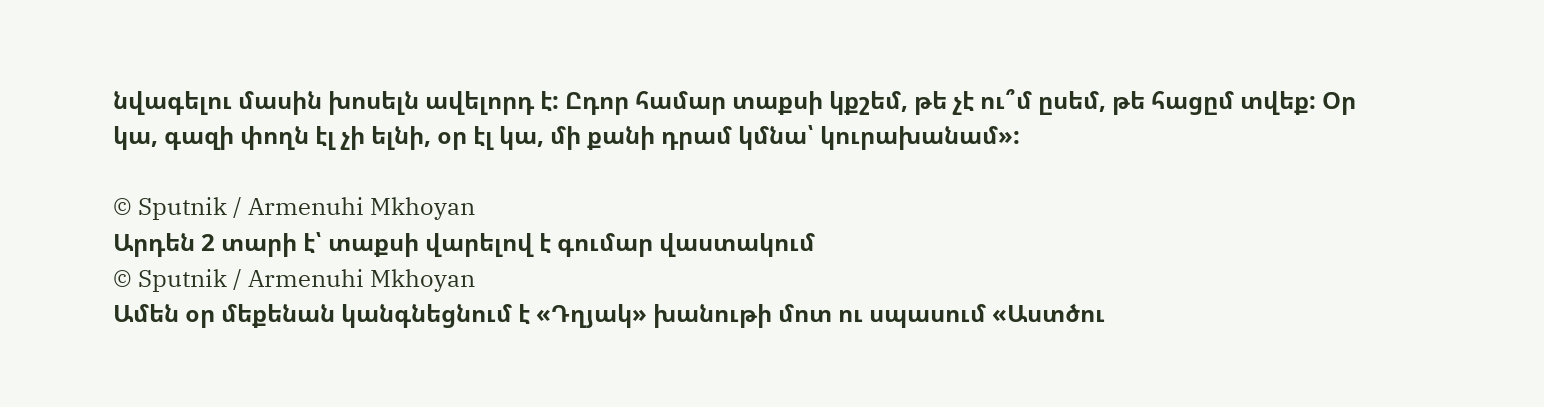նվագելու մասին խոսելն ավելորդ է: Ըդոր համար տաքսի կքշեմ, թե չէ ու՞մ ըսեմ, թե հացըմ տվեք: Օր կա, գազի փողն էլ չի ելնի, օր էլ կա, մի քանի դրամ կմնա՝ կուրախանամ»:

© Sputnik / Armenuhi Mkhoyan
Արդեն 2 տարի է՝ տաքսի վարելով է գումար վաստակում
© Sputnik / Armenuhi Mkhoyan
Ամեն օր մեքենան կանգնեցնում է «Դղյակ» խանութի մոտ ու սպասում «Աստծու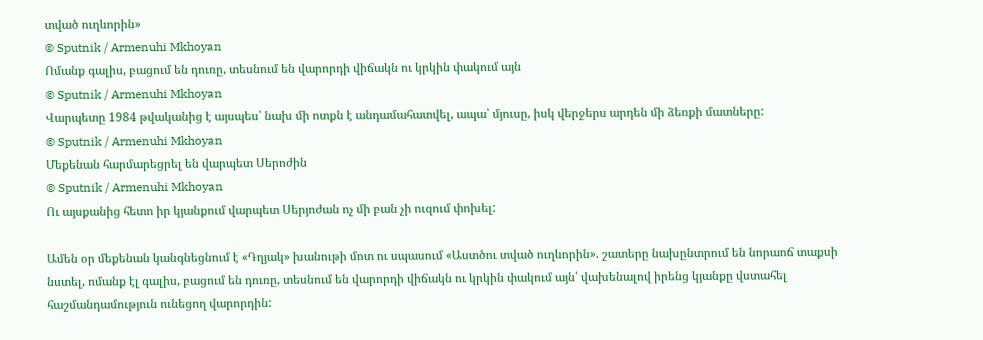տված ուղևորին»
© Sputnik / Armenuhi Mkhoyan
Ոմանք գալիս, բացում են դուռը, տեսնում են վարորդի վիճակն ու կրկին փակում այն
© Sputnik / Armenuhi Mkhoyan
Վարպետը 1984 թվականից է այսպես՝ նախ մի ոտքն է անդամահատվել, ապա՝ մյուսը, իսկ վերջերս արդեն մի ձեռքի մատները:
© Sputnik / Armenuhi Mkhoyan
Մեքենան հարմարեցրել են վարպետ Սերոժին
© Sputnik / Armenuhi Mkhoyan
Ու այսքանից հետո իր կյանքում վարպետ Սերյոժան ոչ մի բան չի ուզում փոխել:

Ամեն օր մեքենան կանգնեցնում է «Դղյակ» խանութի մոտ ու սպասում «Աստծու տված ուղևորին». շատերը նախընտրում են նորաոճ տաքսի նստել, ոմանք էլ գալիս, բացում են դուռը, տեսնում են վարորդի վիճակն ու կրկին փակում այն՝ վախենալով իրենց կյանքը վստահել հաշմանդամություն ունեցող վարորդին: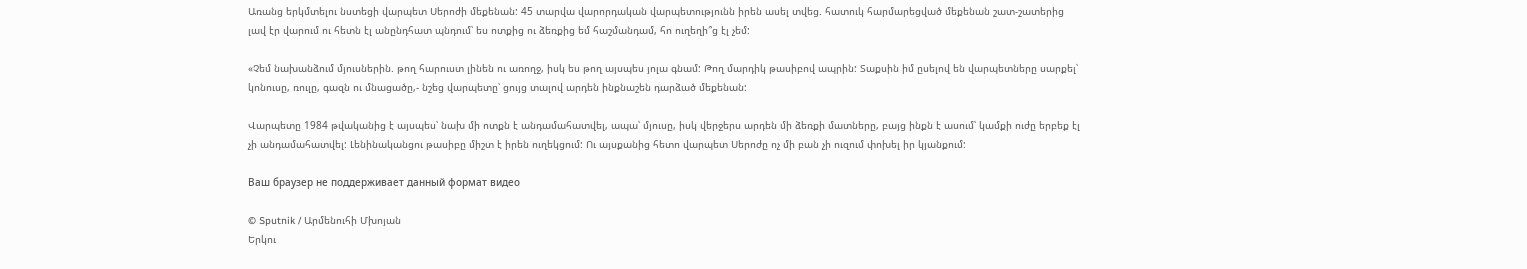Առանց երկմտելու նստեցի վարպետ Սերոժի մեքենան: 45 տարվա վարորդական վարպետությունն իրեն ասել տվեց. հատուկ հարմարեցված մեքենան շատ-շատերից լավ էր վարում ու հետն էլ անընդհատ պնդում՝ ես ոտքից ու ձեռքից եմ հաշմանդամ, հո ուղեղի՞ց էլ չեմ:

«Չեմ նախանձում մյուսներին. թող հարուստ լինեն ու առողջ, իսկ ես թող այսպես յոլա գնամ: Թող մարդիկ թասիբով ապրին: Տաքսին իմ ըսելով են վարպետները սարքել՝ կոնուսը, ռուլը, գազն ու մնացածը,- նշեց վարպետը՝ ցույց տալով արդեն ինքնաշեն դարձած մեքենան:

Վարպետը 1984 թվականից է այսպես՝ նախ մի ոտքն է անդամահատվել, ապա՝ մյուսը, իսկ վերջերս արդեն մի ձեռքի մատները, բայց ինքն է ասում՝ կամքի ուժը երբեք էլ չի անդամահատվել: Լենինականցու թասիբը միշտ է իրեն ուղեկցում: Ու այսքանից հետո վարպետ Սերոժը ոչ մի բան չի ուզում փոխել իր կյանքում:

Ваш браузер не поддерживает данный формат видео

© Sputnik / Արմենուհի Մխոյան
Երկու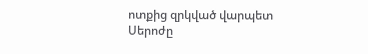ոտքից զրկված վարպետ Սերոժը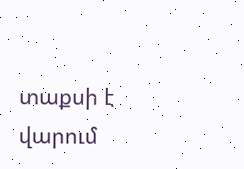տաքսի է վարում